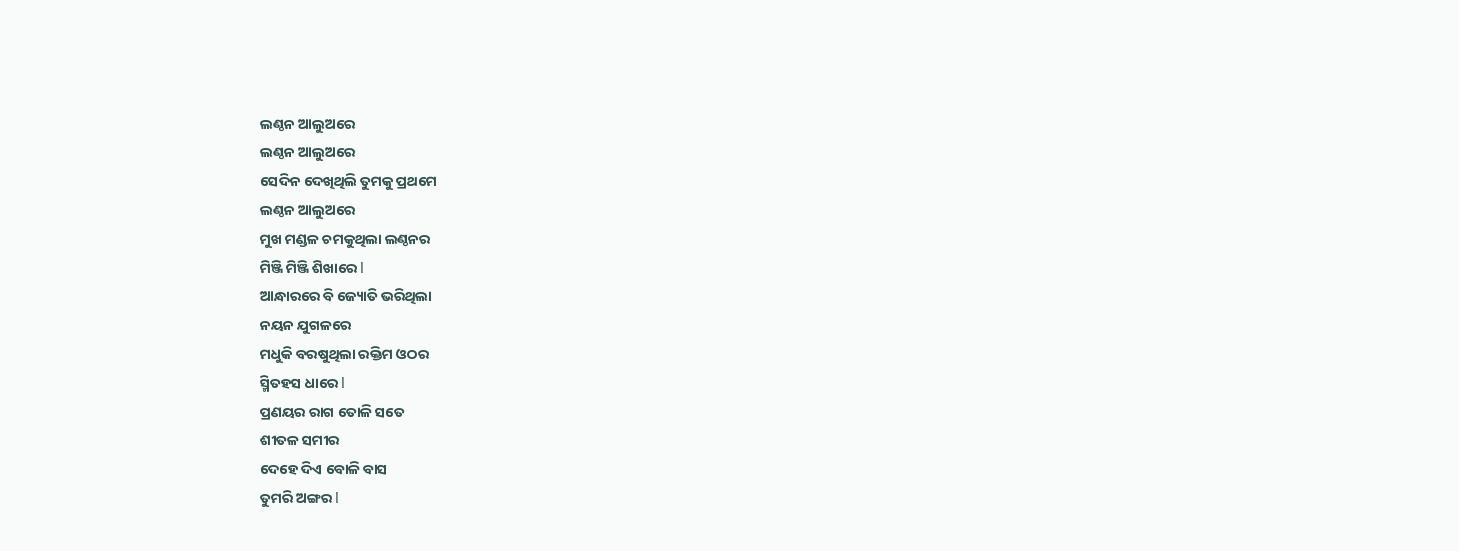ଲଣ୍ଠନ ଆଲୁଅରେ
ଲଣ୍ଠନ ଆଲୁଅରେ
ସେଦିନ ଦେଖିଥିଲି ତୁମକୁ ପ୍ରଥମେ
ଲଣ୍ଠନ ଆଲୁଅରେ
ମୁଖ ମଣ୍ଡଳ ଚମକୁଥିଲା ଲଣ୍ଠନର
ମିଞ୍ଜି ମିଞ୍ଜି ଶିଖାରେ l
ଆନ୍ଧାରରେ ବି ଜ୍ୟୋତି ଭରିଥିଲା
ନୟନ ଯୁଗଳରେ
ମଧୁକି ବରଷୁଥିଲା ରକ୍ତିମ ଓଠର
ସ୍ମିତହସ ଧାରେ l
ପ୍ରଣୟର ରାଗ ତୋଳି ସତେ
ଶୀତଳ ସମୀର
ଦେହେ ଦିଏ ବୋଳି ବାସ
ତୁମରି ଅଙ୍ଗର l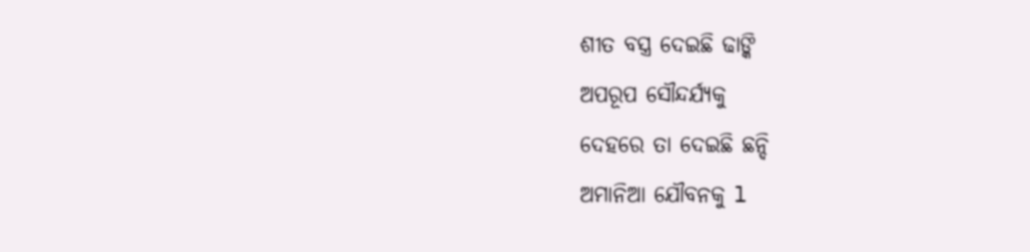ଶୀତ ବସ୍ତ୍ର ଦେଇଛି ଢାଙ୍କି
ଅପରୂପ ସୌନ୍ଦର୍ଯ୍ୟକୁ
ଦେହରେ ତା ଦେଇଛି ଛନ୍ଦି
ଅମାନିଆ ଯୌବନକୁ l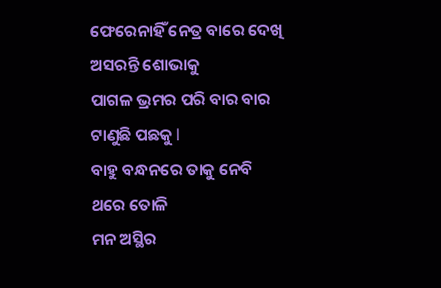ଫେରେନାହିଁ ନେତ୍ର ବାରେ ଦେଖି
ଅସରନ୍ତି ଶୋଭାକୁ
ପାଗଳ ଭ୍ରମର ପରି ବାର ବାର
ଟାଣୁଛି ପଛକୁ l
ବାହୁ ବନ୍ଧନରେ ତାକୁ ନେବି
ଥରେ ତୋଳି
ମନ ଅସ୍ଥିର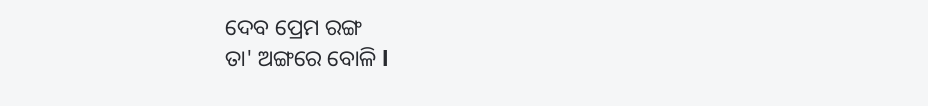ଦେବ ପ୍ରେମ ରଙ୍ଗ
ତା' ଅଙ୍ଗରେ ବୋଳି l